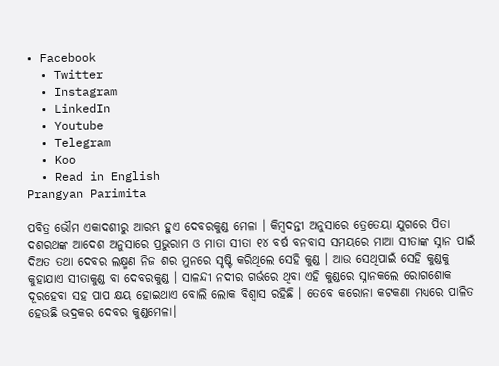• Facebook
  • Twitter
  • Instagram
  • LinkedIn
  • Youtube
  • Telegram
  • Koo
  • Read in English
Prangyan Parimita

ପବିତ୍ର ଭୌମ ଏକାଦଶୀରୁ ଆରମ୍ଭ ହୁଏ ଦେବରକୁଣ୍ଡ ମେଳା । କିମ୍ବଦନ୍ତୀ ଅନୁସାରେ ତ୍ରେତେୟା ଯୁଗରେ ପିତା ଦଶରଥଙ୍କ ଆଦେଶ ଅନୁସାରେ ପ୍ରଭୁରାମ ଓ ମାତା ସୀତା ୧୪ ବର୍ଷ ବନବାସ ସମୟରେ ମାଆ ସୀତାଙ୍କ ସ୍ନାନ ପାଇଁ ଦିଅତ ତଥା ଦେବର ଲକ୍ଷ୍ମଣ ନିଜ ଶର ମୁନରେ ସୃଷ୍ଟି କରିଥିଲେ ସେହି କୁଣ୍ଡ । ଆଉ ସେଥିପାଇଁ ସେହି କୁଣ୍ଡକୁ କୁହାଯାଏ ସୀତାକୁଣ୍ଡ ବା ଦେବରକୁଣ୍ଡ । ସାଳନ୍ଦୀ ନଦୀର ଗର୍ଭରେ ଥିବା ଏହି କୁଣ୍ଡରେ ସ୍ନାନକଲେ ରୋଗଶୋକ ଦୂରହେବା ସହ ପାପ କ୍ଷୟ ହୋଇଥାଏ ବୋଲି ଲୋକ ବିଶ୍ୱାସ ରହିଛି । ତେବେ କରୋନା କଟକଣା ମଧ୍ୟରେ ପାଳିତ ହେଉଛି ଭଦ୍ରକର ଦେବର କୁଣ୍ଡମେଳା।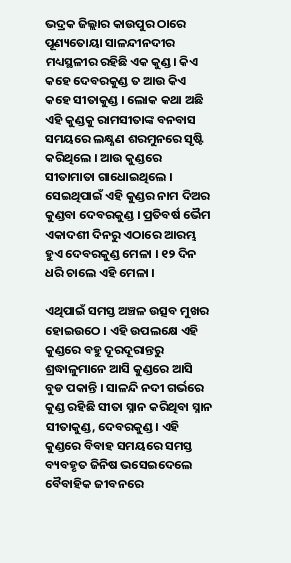ଭଦ୍ରକ ଜିଲ୍ଲାର କାଉପୁର ଠାରେ ପୂଣ୍ୟତୋୟା ସାଳନ୍ଦୀନଦୀର ମଧ୍ୟସ୍ଥଳୀର ରହିଛି ଏକ କୁଣ୍ଡ। କିଏ କହେ ଦେବରକୁଣ୍ଡ ତ ଆଉ କିଏ କହେ ସୀତାକୁଣ୍ଡ । ଲୋକ କଥା ଅଛି ଏହି କୁଣ୍ଡକୁ ରାମସୀତାଙ୍କ ବନବାସ ସମୟରେ ଲକ୍ଷ୍ଣଣ ଶରମୁନରେ ସୃଷ୍ଟି କରିଥିଲେ । ଆଉ କୁଣ୍ଡରେ ସୀତାମାତା ଗାଧୋଇଥିଲେ । ସେଇଥିପାଇଁ ଏହି କୁଣ୍ଡର ନାମ ଦିଅର କୁଣ୍ଡବା ଦେବରକୁଣ୍ଡ । ପ୍ରତିବର୍ଷ ଭୈମ ଏକାଦଶୀ ଦିନରୁ ଏଠାରେ ଆରମ୍ଭ ହୁଏ ଦେବରକୁଣ୍ଡ ମେଳା । ୧୨ ଦିନ ଧରି ଚାଲେ ଏହି ମେଳା ।

ଏଥିପାଇଁ ସମସ୍ତ ଅଞ୍ଚଳ ଉତ୍ସବ ମୁଖର ହୋଇଉଠେ । ଏହି ଉପଲକ୍ଷେ ଏହି କୁଣ୍ଡରେ ବହୁ ଦୂରଦୂରାନ୍ତରୁ ଶ୍ରଦ୍ଧାଳୁମାନେ ଆସି କୁଣ୍ଡରେ ଆସି ବୁଡ ପକାନ୍ତି । ସାଳନ୍ଦି ନଦୀ ଗର୍ଭରେ କୁଣ୍ଡ ରହିଛି ସୀତା ସ୍ନାନ କରିଥିବା ସ୍ନାନ ସୀତାକୁଣ୍ଡ, ଦେବରକୁଣ୍ଡ । ଏହି କୁଣ୍ଡରେ ବିବାହ ସମୟରେ ସମସ୍ତ ବ୍ୟବହୃତ ଜିନିଷ ଭସେଇଦେଲେ ବୈବାହିକ ଜୀବନରେ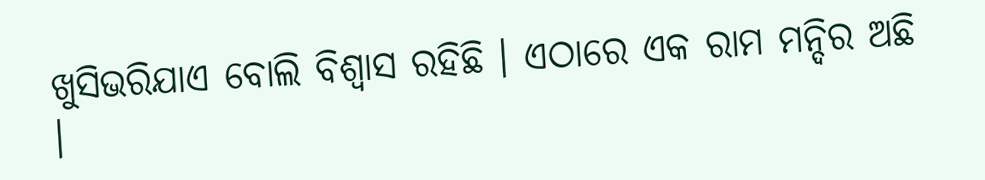ଖୁସିଭରିଯାଏ ବୋଲି ବିଶ୍ୱାସ ରହିଛି । ଏଠାରେ ଏକ ରାମ ମନ୍ଦିର ଅଛି ।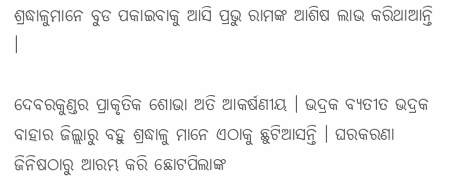ଶ୍ରଦ୍ଧାଳୁମାନେ ବୁଡ ପକାଇବାକୁ ଆସି ପ୍ରଭୁ ରାମଙ୍କ ଆଶିଷ ଲାଭ କରିଥାଆନ୍ତି ।

ଦେବରକୁଣ୍ଡର ପ୍ରାକୃତିକ ଶୋଭା ଅତି ଆକର୍ଷଣୀୟ । ଭଦ୍ରକ ବ୍ୟତୀତ ଭଦ୍ରକ ବାହାର ଜିଲ୍ଲାରୁ ବହୁ ଶ୍ରଦ୍ଧାଳୁ ମାନେ ଏଠାକୁ ଛୁଟିଆସନ୍ତି । ଘରକରଣା ଜିନିଷଠାରୁ ଆରମ୍ଭ କରି ଛୋଟପିଲାଙ୍କ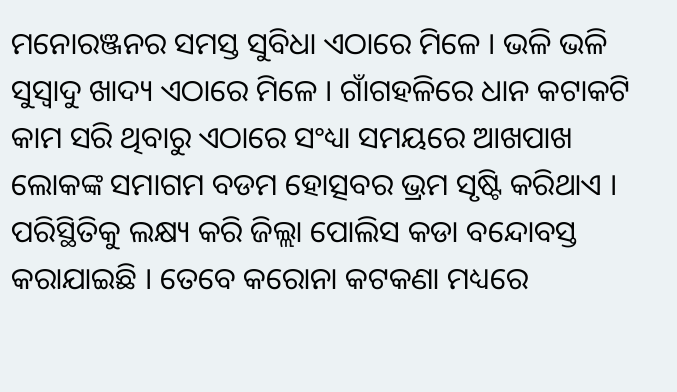ମନୋରଞ୍ଜନର ସମସ୍ତ ସୁବିଧା ଏଠାରେ ମିଳେ । ଭଳି ଭଳି ସୁସ୍ୱାଦୁ ଖାଦ୍ୟ ଏଠାରେ ମିଳେ । ଗାଁଗହଳିରେ ଧାନ କଟାକଟି କାମ ସରି ଥିବାରୁ ଏଠାରେ ସଂଧ୍ୟା ସମୟରେ ଆଖପାଖ ଲୋକଙ୍କ ସମାଗମ ବଡମ ହୋତ୍ସବର ଭ୍ରମ ସୃଷ୍ଟି କରିଥାଏ । ପରିସ୍ଥିତିକୁ ଲକ୍ଷ୍ୟ କରି ଜିଲ୍ଲା ପୋଲିସ କଡା ବନ୍ଦୋବସ୍ତ କରାଯାଇଛି । ତେବେ କରୋନା କଟକଣା ମଧ୍ୟରେ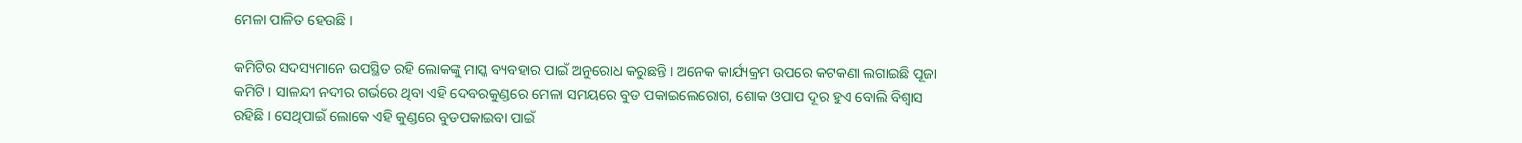ମେଳା ପାଳିତ ହେଉଛି ।

କମିଟିର ସଦସ୍ୟମାନେ ଉପସ୍ଥିତ ରହି ଲୋକଙ୍କୁ ମାସ୍କ ବ୍ୟବହାର ପାଇଁ ଅନୁରୋଧ କରୁଛନ୍ତି । ଅନେକ କାର୍ଯ୍ୟକ୍ରମ ଉପରେ କଟକଣା ଲଗାଇଛି ପୂଜା କମିଟି । ସାଳନ୍ଦୀ ନଦୀର ଗର୍ଭରେ ଥିବା ଏହି ଦେବରକୁଣ୍ଡରେ ମେଳା ସମୟରେ ବୁଡ ପକାଇଲେରୋଗ, ଶୋକ ଓପାପ ଦୂର ହୁଏ ବୋଲି ବିଶ୍ୱାସ ରହିଛି । ସେଥିପାଇଁ ଲୋକେ ଏହି କୁଣ୍ଡରେ ବୁଡପକାଇବା ପାଇଁ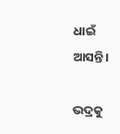ଧାଇଁ ଆସନ୍ତି।

ଭଦ୍ରକୁ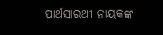ପାର୍ଥସାରଥୀ ନାୟକଙ୍କ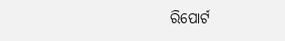ରିପୋର୍ଟ